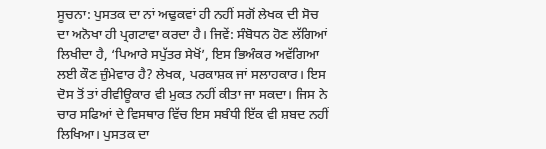ਸੂਚਨਾ: ਪੁਸਤਕ ਦਾ ਨਾਂ ਅਢੁਕਵਾਂ ਹੀ ਨਹੀਂ ਸਗੋਂ ਲੇਖਕ ਦੀ ਸੋਚ ਦਾ ਅਨੋਖਾ ਹੀ ਪ੍ਰਗਟਾਵਾ ਕਰਦਾ ਹੈ। ਜਿਵੇਂ: ਸੰਬੋਧਨ ਹੋਣ ਲੱਗਿਆਂ ਲਿਖੀਦਾ ਹੈ, ‘ਪਿਆਰੇ ਸਪੁੱਤਰ ਸੇਖੋਂ’, ਇਸ ਭਿਅੰਕਰ ਅਵੱਗਿਆ ਲਈ ਕੌਣ ਜ਼ੁੰਮੇਵਾਰ ਹੈ? ਲੇਖਕ, ਪਰਕਾਸ਼ਕ ਜਾਂ ਸਲਾਹਕਾਰ। ਇਸ ਦੋਸ ਤੋਂ ਤਾਂ ਰੀਵੀਊਕਾਰ ਵੀ ਮੁਕਤ ਨਹੀਂ ਕੀਤਾ ਜਾ ਸਕਦਾ। ਜਿਸ ਨੇ ਚਾਰ ਸਫਿਆਂ ਦੇ ਵਿਸਥਾਰ ਵਿੱਚ ਇਸ ਸਬੰਧੀ ਇੱਕ ਵੀ ਸ਼ਬਦ ਨਹੀਂ ਲਿਖਿਆ। ਪੁਸਤਕ ਦਾ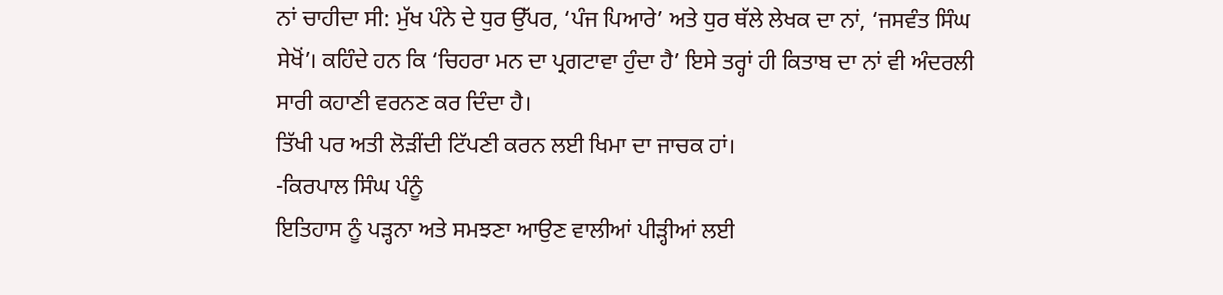ਨਾਂ ਚਾਹੀਦਾ ਸੀ: ਮੁੱਖ ਪੰਨੇ ਦੇ ਧੁਰ ਉੱਪਰ, ‘ਪੰਜ ਪਿਆਰੇ’ ਅਤੇ ਧੁਰ ਥੱਲੇ ਲੇਖਕ ਦਾ ਨਾਂ, ‘ਜਸਵੰਤ ਸਿੰਘ ਸੇਖੋਂ’। ਕਹਿੰਦੇ ਹਨ ਕਿ ‘ਚਿਹਰਾ ਮਨ ਦਾ ਪ੍ਰਗਟਾਵਾ ਹੁੰਦਾ ਹੈ’ ਇਸੇ ਤਰ੍ਹਾਂ ਹੀ ਕਿਤਾਬ ਦਾ ਨਾਂ ਵੀ ਅੰਦਰਲੀ ਸਾਰੀ ਕਹਾਣੀ ਵਰਨਣ ਕਰ ਦਿੰਦਾ ਹੈ।
ਤਿੱਖੀ ਪਰ ਅਤੀ ਲੋੜੀਂਦੀ ਟਿੱਪਣੀ ਕਰਨ ਲਈ ਖਿਮਾ ਦਾ ਜਾਚਕ ਹਾਂ।
-ਕਿਰਪਾਲ ਸਿੰਘ ਪੰਨੂੰ
ਇਤਿਹਾਸ ਨੂੰ ਪੜ੍ਹਨਾ ਅਤੇ ਸਮਝਣਾ ਆਉਣ ਵਾਲੀਆਂ ਪੀੜ੍ਹੀਆਂ ਲਈ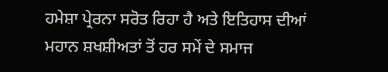ਹਮੇਸ਼ਾ ਪ੍ਰੇਰਨਾ ਸਰੋਤ ਰਿਹਾ ਹੈ ਅਤੇ ਇਤਿਹਾਸ ਦੀਆਂ ਮਹਾਨ ਸ਼ਖਸ਼ੀਅਤਾਂ ਤੋਂ ਹਰ ਸਮੇਂ ਦੇ ਸਮਾਜ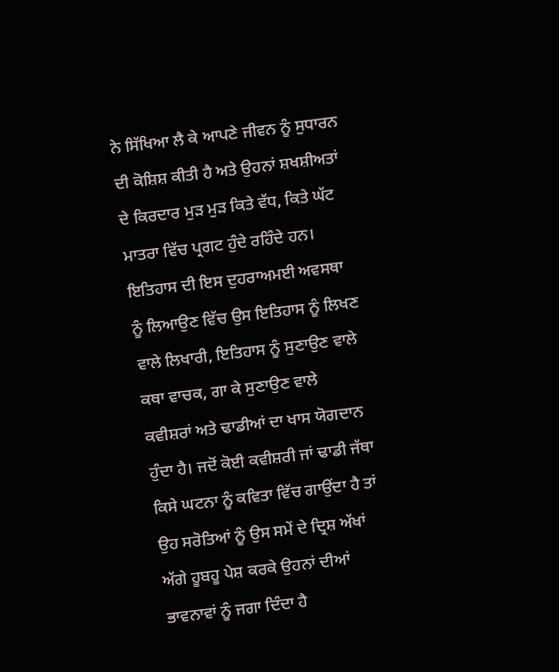ਨੇ ਸਿੱਖਿਆ ਲੈ ਕੇ ਆਪਣੇ ਜੀਵਨ ਨੂੰ ਸੁਧਾਰਨ ਦੀ ਕੋਸ਼ਿਸ਼ ਕੀਤੀ ਹੈ ਅਤੇ ਉਹਨਾਂ ਸ਼ਖਸ਼ੀਅਤਾਂ ਦੇ ਕਿਰਦਾਰ ਮੁੜ ਮੁੜ ਕਿਤੇ ਵੱਧ, ਕਿਤੇ ਘੱਟ ਮਾਤਰਾ ਵਿੱਚ ਪ੍ਰਗਟ ਹੁੰਦੇ ਰਹਿੰਦੇ ਹਨ। ਇਤਿਹਾਸ ਦੀ ਇਸ ਦੁਹਰਾਅਮਈ ਅਵਸਥਾ ਨੂੰ ਲਿਆਉਣ ਵਿੱਚ ਉਸ ਇਤਿਹਾਸ ਨੂੰ ਲਿਖਣ ਵਾਲੇ ਲਿਖਾਰੀ, ਇਤਿਹਾਸ ਨੂੰ ਸੁਣਾਉਣ ਵਾਲੇ ਕਥਾ ਵਾਚਕ, ਗਾ ਕੇ ਸੁਣਾਉਣ ਵਾਲੇ ਕਵੀਸ਼ਰਾਂ ਅਤੇ ਢਾਡੀਆਂ ਦਾ ਖਾਸ ਯੋਗਦਾਨ ਹੁੰਦਾ ਹੈ। ਜਦੋਂ ਕੋਈ ਕਵੀਸ਼ਰੀ ਜਾਂ ਢਾਡੀ ਜੱਥਾ ਕਿਸੇ ਘਟਨਾ ਨੂੰ ਕਵਿਤਾ ਵਿੱਚ ਗਾਉਂਦਾ ਹੈ ਤਾਂ ਉਹ ਸਰੋਤਿਆਂ ਨੂੰ ਉਸ ਸਮੇਂ ਦੇ ਦ੍ਰਿਸ਼ ਅੱਖਾਂ ਅੱਗੇ ਹੂਬਹੂ ਪੇਸ਼ ਕਰਕੇ ਉਹਨਾਂ ਦੀਆਂ ਭਾਵਨਾਵਾਂ ਨੂੰ ਜਗਾ ਦਿੰਦਾ ਹੈ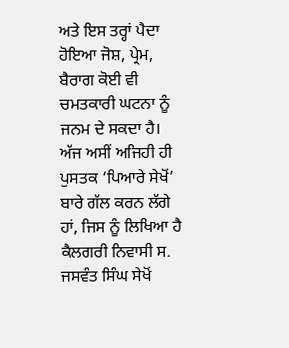ਅਤੇ ਇਸ ਤਰ੍ਹਾਂ ਪੈਦਾ ਹੋਇਆ ਜੋਸ਼, ਪ੍ਰੇਮ, ਬੈਰਾਗ ਕੋਈ ਵੀ ਚਮਤਕਾਰੀ ਘਟਨਾ ਨੂੰ ਜਨਮ ਦੇ ਸਕਦਾ ਹੈ।
ਅੱਜ ਅਸੀਂ ਅਜਿਹੀ ਹੀ ਪੁਸਤਕ ‘ਪਿਆਰੇ ਸੇਖੋਂ’ ਬਾਰੇ ਗੱਲ ਕਰਨ ਲੱਗੇ ਹਾਂ, ਜਿਸ ਨੂੰ ਲਿਖਿਆ ਹੈ ਕੈਲਗਰੀ ਨਿਵਾਸੀ ਸ. ਜਸਵੰਤ ਸਿੰਘ ਸੇਖੋਂ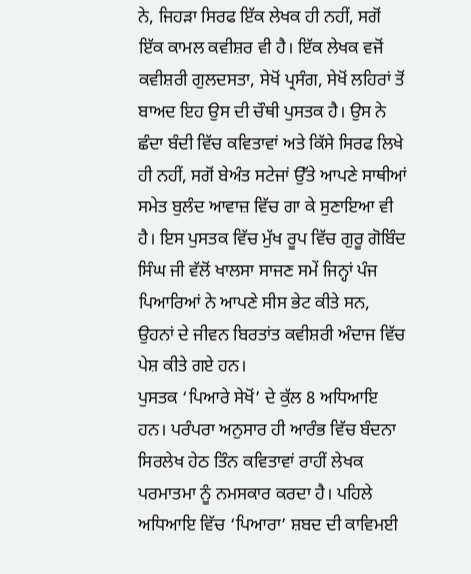ਨੇ, ਜਿਹੜਾ ਸਿਰਫ ਇੱਕ ਲੇਖਕ ਹੀ ਨਹੀਂ, ਸਗੋਂ ਇੱਕ ਕਾਮਲ ਕਵੀਸ਼ਰ ਵੀ ਹੈ। ਇੱਕ ਲੇਖਕ ਵਜੋਂ ਕਵੀਸ਼ਰੀ ਗੁਲਦਸਤਾ, ਸੇਖੋਂ ਪ੍ਰਸੰਗ, ਸੇਖੋਂ ਲਹਿਰਾਂ ਤੋਂ ਬਾਅਦ ਇਹ ਉਸ ਦੀ ਚੌਥੀ ਪੁਸਤਕ ਹੈ। ਉਸ ਨੇ ਛੰਦਾ ਬੰਦੀ ਵਿੱਚ ਕਵਿਤਾਵਾਂ ਅਤੇ ਕਿੱਸੇ ਸਿਰਫ ਲਿਖੇ ਹੀ ਨਹੀਂ, ਸਗੋਂ ਬੇਅੰਤ ਸਟੇਜਾਂ ਉੱਤੇ ਆਪਣੇ ਸਾਥੀਆਂ ਸਮੇਤ ਬੁਲੰਦ ਆਵਾਜ਼ ਵਿੱਚ ਗਾ ਕੇ ਸੁਣਾਇਆ ਵੀ ਹੈ। ਇਸ ਪੁਸਤਕ ਵਿੱਚ ਮੁੱਖ ਰੂਪ ਵਿੱਚ ਗੁਰੂ ਗੋਬਿੰਦ ਸਿੰਘ ਜੀ ਵੱਲੋਂ ਖਾਲਸਾ ਸਾਜਣ ਸਮੇਂ ਜਿਨ੍ਹਾਂ ਪੰਜ ਪਿਆਰਿਆਂ ਨੇ ਆਪਣੇ ਸੀਸ ਭੇਟ ਕੀਤੇ ਸਨ, ਉਹਨਾਂ ਦੇ ਜੀਵਨ ਬਿਰਤਾਂਤ ਕਵੀਸ਼ਰੀ ਅੰਦਾਜ ਵਿੱਚ ਪੇਸ਼ ਕੀਤੇ ਗਏ ਹਨ।
ਪੁਸਤਕ ‘ਪਿਆਰੇ ਸੇਖੋਂ’ ਦੇ ਕੁੱਲ 8 ਅਧਿਆਇ ਹਨ। ਪਰੰਪਰਾ ਅਨੁਸਾਰ ਹੀ ਆਰੰਭ ਵਿੱਚ ਬੰਦਨਾ ਸਿਰਲੇਖ ਹੇਠ ਤਿੰਨ ਕਵਿਤਾਵਾਂ ਰਾਹੀਂ ਲੇਖਕ ਪਰਮਾਤਮਾ ਨੂੰ ਨਮਸਕਾਰ ਕਰਦਾ ਹੈ। ਪਹਿਲੇ ਅਧਿਆਇ ਵਿੱਚ ‘ਪਿਆਰਾ’ ਸ਼ਬਦ ਦੀ ਕਾਵਿਮਈ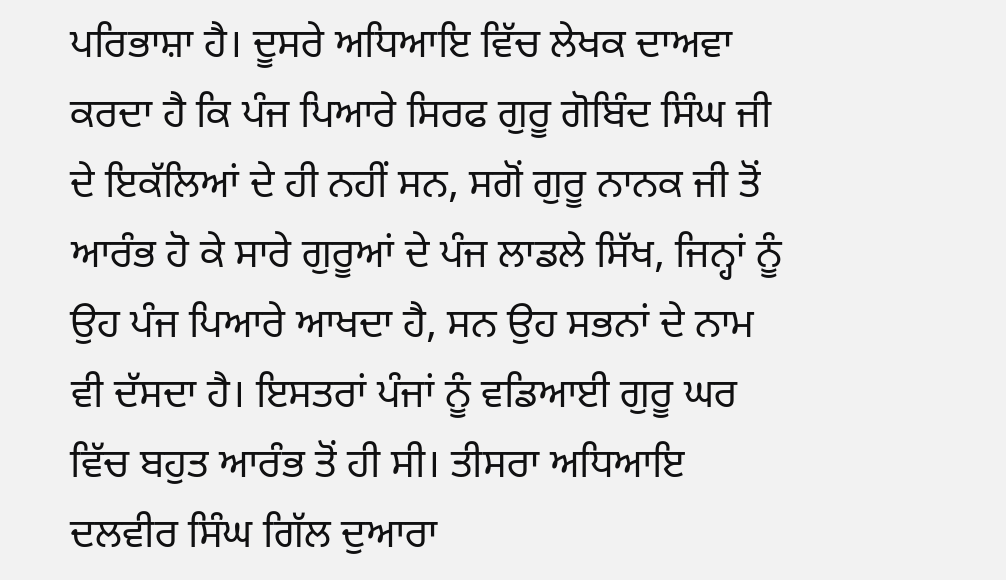ਪਰਿਭਾਸ਼ਾ ਹੈ। ਦੂਸਰੇ ਅਧਿਆਇ ਵਿੱਚ ਲੇਖਕ ਦਾਅਵਾ ਕਰਦਾ ਹੈ ਕਿ ਪੰਜ ਪਿਆਰੇ ਸਿਰਫ ਗੁਰੂ ਗੋਬਿੰਦ ਸਿੰਘ ਜੀ ਦੇ ਇਕੱਲਿਆਂ ਦੇ ਹੀ ਨਹੀਂ ਸਨ, ਸਗੋਂ ਗੁਰੂ ਨਾਨਕ ਜੀ ਤੋਂ ਆਰੰਭ ਹੋ ਕੇ ਸਾਰੇ ਗੁਰੂਆਂ ਦੇ ਪੰਜ ਲਾਡਲੇ ਸਿੱਖ, ਜਿਨ੍ਹਾਂ ਨੂੰ ਉਹ ਪੰਜ ਪਿਆਰੇ ਆਖਦਾ ਹੈ, ਸਨ ਉਹ ਸਭਨਾਂ ਦੇ ਨਾਮ ਵੀ ਦੱਸਦਾ ਹੈ। ਇਸਤਰਾਂ ਪੰਜਾਂ ਨੂੰ ਵਡਿਆਈ ਗੁਰੂ ਘਰ ਵਿੱਚ ਬਹੁਤ ਆਰੰਭ ਤੋਂ ਹੀ ਸੀ। ਤੀਸਰਾ ਅਧਿਆਇ ਦਲਵੀਰ ਸਿੰਘ ਗਿੱਲ ਦੁਆਰਾ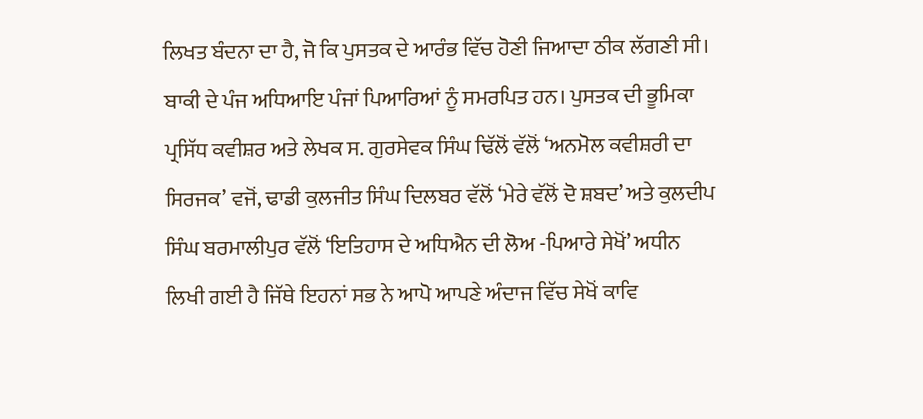ਲਿਖਤ ਬੰਦਨਾ ਦਾ ਹੈ, ਜੋ ਕਿ ਪੁਸਤਕ ਦੇ ਆਰੰਭ ਵਿੱਚ ਹੋਣੀ ਜਿਆਦਾ ਠੀਕ ਲੱਗਣੀ ਸੀ। ਬਾਕੀ ਦੇ ਪੰਜ ਅਧਿਆਇ ਪੰਜਾਂ ਪਿਆਰਿਆਂ ਨੂੰ ਸਮਰਪਿਤ ਹਨ। ਪੁਸਤਕ ਦੀ ਭੂਮਿਕਾ ਪ੍ਰਸਿੱਧ ਕਵੀਸ਼ਰ ਅਤੇ ਲੇਖਕ ਸ. ਗੁਰਸੇਵਕ ਸਿੰਘ ਢਿੱਲੋਂ ਵੱਲੋਂ ‘ਅਨਮੋਲ ਕਵੀਸ਼ਰੀ ਦਾ ਸਿਰਜਕ’ ਵਜੋਂ, ਢਾਡੀ ਕੁਲਜੀਤ ਸਿੰਘ ਦਿਲਬਰ ਵੱਲੋਂ ‘ਮੇਰੇ ਵੱਲੋਂ ਦੋ ਸ਼ਬਦ’ ਅਤੇ ਕੁਲਦੀਪ ਸਿੰਘ ਬਰਮਾਲੀਪੁਰ ਵੱਲੋਂ ‘ਇਤਿਹਾਸ ਦੇ ਅਧਿਐਨ ਦੀ ਲੋਅ -ਪਿਆਰੇ ਸੇਖੋਂ’ ਅਧੀਨ ਲਿਖੀ ਗਈ ਹੈ ਜਿੱਥੇ ਇਹਨਾਂ ਸਭ ਨੇ ਆਪੋ ਆਪਣੇ ਅੰਦਾਜ ਵਿੱਚ ਸੇਖੋਂ ਕਾਵਿ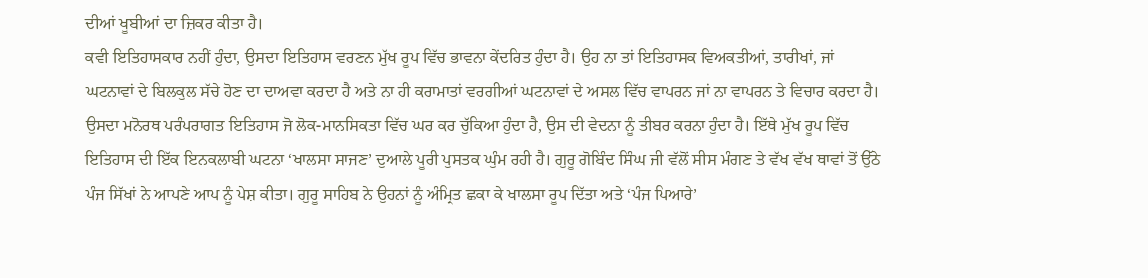ਦੀਆਂ ਖੂਬੀਆਂ ਦਾ ਜ਼ਿਕਰ ਕੀਤਾ ਹੈ।
ਕਵੀ ਇਤਿਹਾਸਕਾਰ ਨਹੀਂ ਹੁੰਦਾ, ਉਸਦਾ ਇਤਿਹਾਸ ਵਰਣਨ ਮੁੱਖ ਰੂਪ ਵਿੱਚ ਭਾਵਨਾ ਕੇਂਦਰਿਤ ਹੁੰਦਾ ਹੈ। ਉਹ ਨਾ ਤਾਂ ਇਤਿਹਾਸਕ ਵਿਅਕਤੀਆਂ, ਤਾਰੀਖਾਂ, ਜਾਂ ਘਟਨਾਵਾਂ ਦੇ ਬਿਲਕੁਲ ਸੱਚੇ ਹੋਣ ਦਾ ਦਾਅਵਾ ਕਰਦਾ ਹੈ ਅਤੇ ਨਾ ਹੀ ਕਰਾਮਾਤਾਂ ਵਰਗੀਆਂ ਘਟਨਾਵਾਂ ਦੇ ਅਸਲ ਵਿੱਚ ਵਾਪਰਨ ਜਾਂ ਨਾ ਵਾਪਰਨ ਤੇ ਵਿਚਾਰ ਕਰਦਾ ਹੈ। ਉਸਦਾ ਮਨੋਰਥ ਪਰੰਪਰਾਗਤ ਇਤਿਹਾਸ ਜੋ ਲੋਕ-ਮਾਨਸਿਕਤਾ ਵਿੱਚ ਘਰ ਕਰ ਚੁੱਕਿਆ ਹੁੰਦਾ ਹੈ, ਉਸ ਦੀ ਵੇਦਨਾ ਨੂੰ ਤੀਬਰ ਕਰਨਾ ਹੁੰਦਾ ਹੈ। ਇੱਥੇ ਮੁੱਖ ਰੂਪ ਵਿੱਚ ਇਤਿਹਾਸ ਦੀ ਇੱਕ ਇਨਕਲਾਬੀ ਘਟਨਾ ‘ਖਾਲਸਾ ਸਾਜਣ’ ਦੁਆਲੇ ਪੂਰੀ ਪੁਸਤਕ ਘੁੰਮ ਰਹੀ ਹੈ। ਗੁਰੂ ਗੋਬਿੰਦ ਸਿੰਘ ਜੀ ਵੱਲੋਂ ਸੀਸ ਮੰਗਣ ਤੇ ਵੱਖ ਵੱਖ ਥਾਵਾਂ ਤੋਂ ਉੱਠੇ ਪੰਜ ਸਿੱਖਾਂ ਨੇ ਆਪਣੇ ਆਪ ਨੂੰ ਪੇਸ਼ ਕੀਤਾ। ਗੁਰੂ ਸਾਹਿਬ ਨੇ ਉਹਨਾਂ ਨੂੰ ਅੰਮ੍ਰਿਤ ਛਕਾ ਕੇ ਖਾਲਸਾ ਰੂਪ ਦਿੱਤਾ ਅਤੇ ‘ਪੰਜ ਪਿਆਰੇ’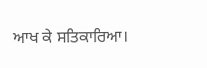ਆਖ ਕੇ ਸਤਿਕਾਰਿਆ।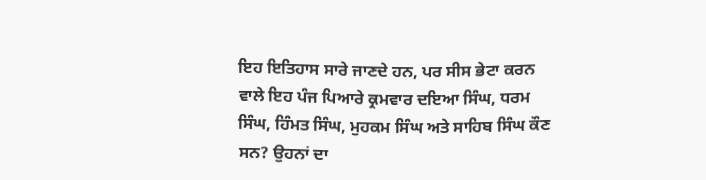ਇਹ ਇਤਿਹਾਸ ਸਾਰੇ ਜਾਣਦੇ ਹਨ, ਪਰ ਸੀਸ ਭੇਟਾ ਕਰਨ ਵਾਲੇ ਇਹ ਪੰਜ ਪਿਆਰੇ ਕ੍ਰਮਵਾਰ ਦਇਆ ਸਿੰਘ, ਧਰਮ ਸਿੰਘ, ਹਿੰਮਤ ਸਿੰਘ, ਮੁਹਕਮ ਸਿੰਘ ਅਤੇ ਸਾਹਿਬ ਸਿੰਘ ਕੌਣ ਸਨ? ਉਹਨਾਂ ਦਾ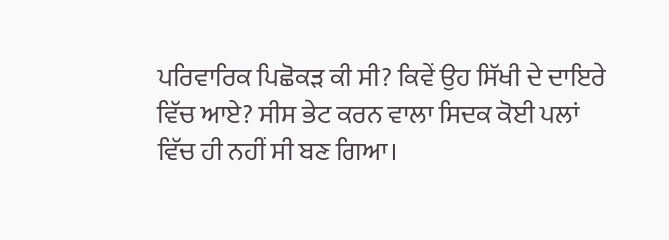ਪਰਿਵਾਰਿਕ ਪਿਛੋਕੜ ਕੀ ਸੀ? ਕਿਵੇਂ ਉਹ ਸਿੱਖੀ ਦੇ ਦਾਇਰੇ ਵਿੱਚ ਆਏ? ਸੀਸ ਭੇਟ ਕਰਨ ਵਾਲਾ ਸਿਦਕ ਕੋਈ ਪਲਾਂ ਵਿੱਚ ਹੀ ਨਹੀਂ ਸੀ ਬਣ ਗਿਆ।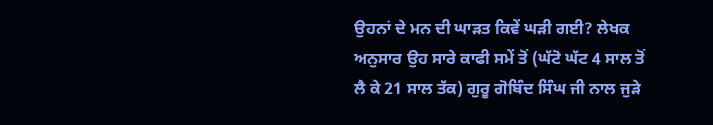ਉਹਨਾਂ ਦੇ ਮਨ ਦੀ ਘਾੜਤ ਕਿਵੇਂ ਘੜੀ ਗਈ? ਲੇਖਕ ਅਨੁਸਾਰ ਉਹ ਸਾਰੇ ਕਾਫੀ ਸਮੇਂ ਤੋਂ (ਘੱਟੋ ਘੱਟ 4 ਸਾਲ ਤੋਂ ਲੈ ਕੇ 21 ਸਾਲ ਤੱਕ) ਗੁਰੂ ਗੋਬਿੰਦ ਸਿੰਘ ਜੀ ਨਾਲ ਜੁੜੇ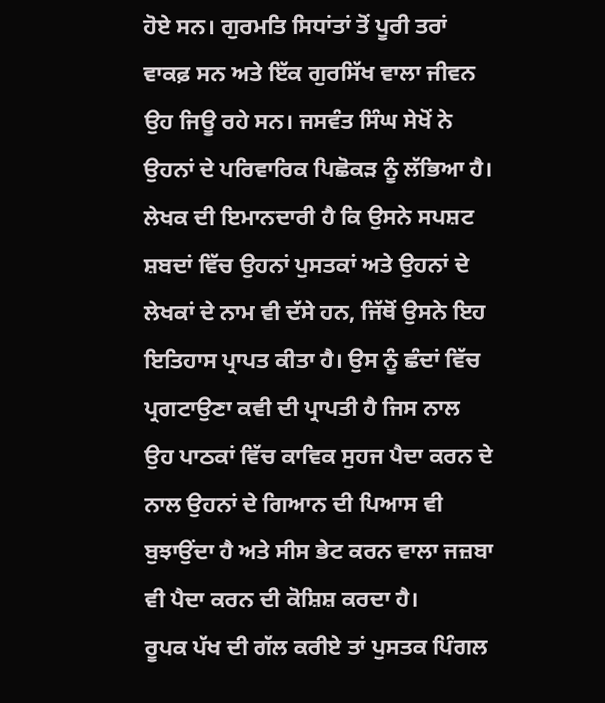ਹੋਏ ਸਨ। ਗੁਰਮਤਿ ਸਿਧਾਂਤਾਂ ਤੋਂ ਪੂਰੀ ਤਰਾਂ ਵਾਕਫ਼ ਸਨ ਅਤੇ ਇੱਕ ਗੁਰਸਿੱਖ ਵਾਲਾ ਜੀਵਨ ਉਹ ਜਿਊ ਰਹੇ ਸਨ। ਜਸਵੰਤ ਸਿੰਘ ਸੇਖੋਂ ਨੇ ਉਹਨਾਂ ਦੇ ਪਰਿਵਾਰਿਕ ਪਿਛੋਕੜ ਨੂੰ ਲੱਭਿਆ ਹੈ। ਲੇਖਕ ਦੀ ਇਮਾਨਦਾਰੀ ਹੈ ਕਿ ਉਸਨੇ ਸਪਸ਼ਟ ਸ਼ਬਦਾਂ ਵਿੱਚ ਉਹਨਾਂ ਪੁਸਤਕਾਂ ਅਤੇ ਉਹਨਾਂ ਦੇ ਲੇਖਕਾਂ ਦੇ ਨਾਮ ਵੀ ਦੱਸੇ ਹਨ, ਜਿੱਥੋਂ ਉਸਨੇ ਇਹ ਇਤਿਹਾਸ ਪ੍ਰਾਪਤ ਕੀਤਾ ਹੈ। ਉਸ ਨੂੰ ਛੰਦਾਂ ਵਿੱਚ ਪ੍ਰਗਟਾਉਣਾ ਕਵੀ ਦੀ ਪ੍ਰਾਪਤੀ ਹੈ ਜਿਸ ਨਾਲ ਉਹ ਪਾਠਕਾਂ ਵਿੱਚ ਕਾਵਿਕ ਸੁਹਜ ਪੈਦਾ ਕਰਨ ਦੇ ਨਾਲ ਉਹਨਾਂ ਦੇ ਗਿਆਨ ਦੀ ਪਿਆਸ ਵੀ ਬੁਝਾਉਂਦਾ ਹੈ ਅਤੇ ਸੀਸ ਭੇਟ ਕਰਨ ਵਾਲਾ ਜਜ਼ਬਾ ਵੀ ਪੈਦਾ ਕਰਨ ਦੀ ਕੋਸ਼ਿਸ਼ ਕਰਦਾ ਹੈ।
ਰੂਪਕ ਪੱਖ ਦੀ ਗੱਲ ਕਰੀਏ ਤਾਂ ਪੁਸਤਕ ਪਿੰਗਲ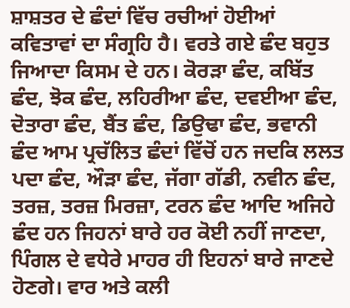ਸ਼ਾਸ਼ਤਰ ਦੇ ਛੰਦਾਂ ਵਿੱਚ ਰਚੀਆਂ ਹੋਈਆਂ ਕਵਿਤਾਵਾਂ ਦਾ ਸੰਗ੍ਰਹਿ ਹੈ। ਵਰਤੇ ਗਏ ਛੰਦ ਬਹੁਤ ਜਿਆਦਾ ਕਿਸਮ ਦੇ ਹਨ। ਕੋਰੜਾ ਛੰਦ, ਕਬਿੱਤ ਛੰਦ, ਝੋਕ ਛੰਦ, ਲਹਿਰੀਆ ਛੰਦ, ਦਵਈਆ ਛੰਦ, ਦੋਤਾਰਾ ਛੰਦ, ਬੈਂਤ ਛੰਦ, ਡਿਉਢਾ ਛੰਦ, ਭਵਾਨੀ ਛੰਦ ਆਮ ਪ੍ਰਚੱਲਿਤ ਛੰਦਾਂ ਵਿੱਚੋਂ ਹਨ ਜਦਕਿ ਲਲਤ ਪਦਾ ਛੰਦ, ਔੜਾ ਛੰਦ, ਜੱਗਾ ਗੱਡੀ, ਨਵੀਨ ਛੰਦ, ਤਰਜ਼, ਤਰਜ਼ ਮਿਰਜ਼ਾ, ਟਰਨ ਛੰਦ ਆਦਿ ਅਜਿਹੇ ਛੰਦ ਹਨ ਜਿਹਨਾਂ ਬਾਰੇ ਹਰ ਕੋਈ ਨਹੀਂ ਜਾਣਦਾ, ਪਿੰਗਲ ਦੇ ਵਧੇਰੇ ਮਾਹਰ ਹੀ ਇਹਨਾਂ ਬਾਰੇ ਜਾਣਦੇ ਹੋਣਗੇ। ਵਾਰ ਅਤੇ ਕਲੀ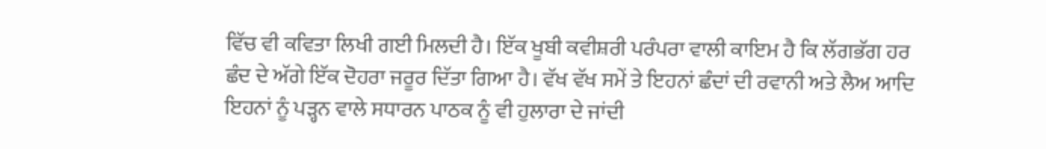ਵਿੱਚ ਵੀ ਕਵਿਤਾ ਲਿਖੀ ਗਈ ਮਿਲਦੀ ਹੈ। ਇੱਕ ਖੂਬੀ ਕਵੀਸ਼ਰੀ ਪਰੰਪਰਾ ਵਾਲੀ ਕਾਇਮ ਹੈ ਕਿ ਲੱਗਭੱਗ ਹਰ ਛੰਦ ਦੇ ਅੱਗੇ ਇੱਕ ਦੋਹਰਾ ਜਰੂਰ ਦਿੱਤਾ ਗਿਆ ਹੈ। ਵੱਖ ਵੱਖ ਸਮੇਂ ਤੇ ਇਹਨਾਂ ਛੰਦਾਂ ਦੀ ਰਵਾਨੀ ਅਤੇ ਲੈਅ ਆਦਿ ਇਹਨਾਂ ਨੂੰ ਪੜ੍ਹਨ ਵਾਲੇ ਸਧਾਰਨ ਪਾਠਕ ਨੂੰ ਵੀ ਹੁਲਾਰਾ ਦੇ ਜਾਂਦੀ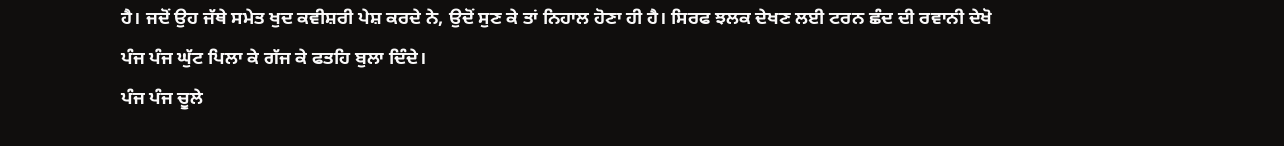ਹੈ। ਜਦੋਂ ਉਹ ਜੱਥੇ ਸਮੇਤ ਖੁਦ ਕਵੀਸ਼ਰੀ ਪੇਸ਼ ਕਰਦੇ ਨੇ, ਉਦੋਂ ਸੁਣ ਕੇ ਤਾਂ ਨਿਹਾਲ ਹੋਣਾ ਹੀ ਹੈ। ਸਿਰਫ ਝਲਕ ਦੇਖਣ ਲਈ ਟਰਨ ਛੰਦ ਦੀ ਰਵਾਨੀ ਦੇਖੋ
ਪੰਜ ਪੰਜ ਘੁੱਟ ਪਿਲਾ ਕੇ ਗੱਜ ਕੇ ਫਤਹਿ ਬੁਲਾ ਦਿੰਦੇ।
ਪੰਜ ਪੰਜ ਚੂਲੇ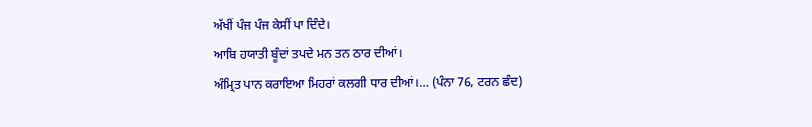ਅੱਖੀਂ ਪੰਜ ਪੰਜ ਕੇਸੀਂ ਪਾ ਦਿੰਦੇ।
ਆਬਿ ਹਯਾਤੀ ਬੂੰਦਾਂ ਤਪਦੇ ਮਨ ਤਨ ਠਾਰ ਦੀਆਂ।
ਅੰਮ੍ਰਿਤ ਪਾਨ ਕਰਾਇਆ ਮਿਹਰਾਂ ਕਲਗੀ ਧਾਰ ਦੀਆਂ।… (ਪੰਨਾ 76, ਟਰਨ ਛੰਦ)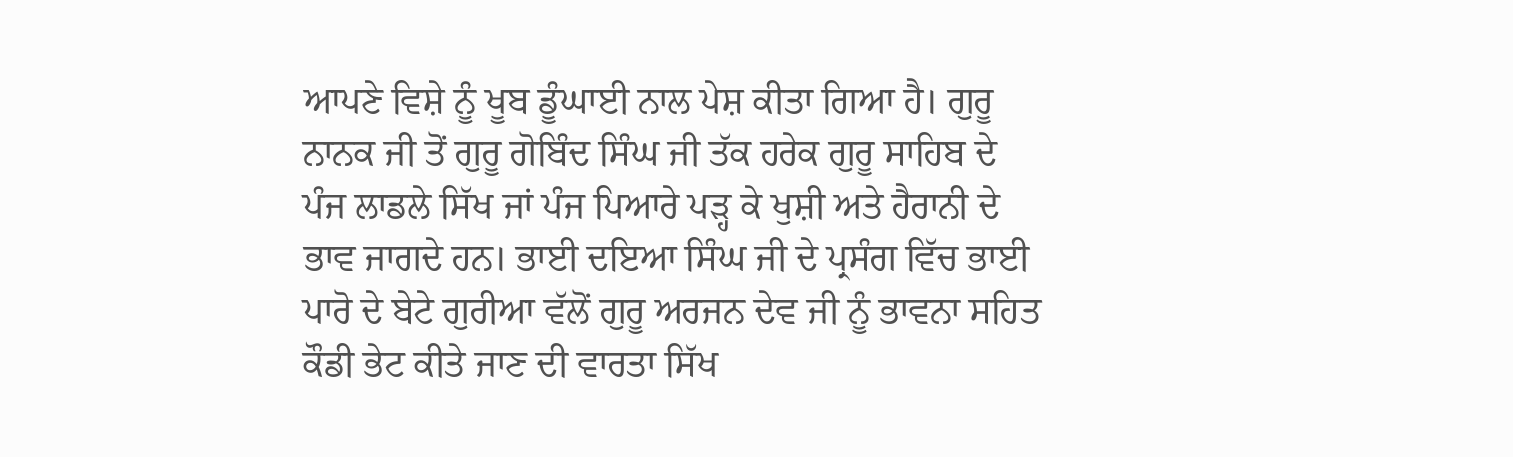ਆਪਣੇ ਵਿਸ਼ੇ ਨੂੰ ਖੂਬ ਡੂੰਘਾਈ ਨਾਲ ਪੇਸ਼ ਕੀਤਾ ਗਿਆ ਹੈ। ਗੁਰੂ ਨਾਨਕ ਜੀ ਤੋਂ ਗੁਰੂ ਗੋਬਿੰਦ ਸਿੰਘ ਜੀ ਤੱਕ ਹਰੇਕ ਗੁਰੂ ਸਾਹਿਬ ਦੇ ਪੰਜ ਲਾਡਲੇ ਸਿੱਖ ਜਾਂ ਪੰਜ ਪਿਆਰੇ ਪੜ੍ਹ ਕੇ ਖੁਸ਼ੀ ਅਤੇ ਹੈਰਾਨੀ ਦੇ ਭਾਵ ਜਾਗਦੇ ਹਨ। ਭਾਈ ਦਇਆ ਸਿੰਘ ਜੀ ਦੇ ਪ੍ਰਸੰਗ ਵਿੱਚ ਭਾਈ ਪਾਰੋ ਦੇ ਬੇਟੇ ਗੁਰੀਆ ਵੱਲੋਂ ਗੁਰੂ ਅਰਜਨ ਦੇਵ ਜੀ ਨੂੰ ਭਾਵਨਾ ਸਹਿਤ ਕੌਡੀ ਭੇਟ ਕੀਤੇ ਜਾਣ ਦੀ ਵਾਰਤਾ ਸਿੱਖ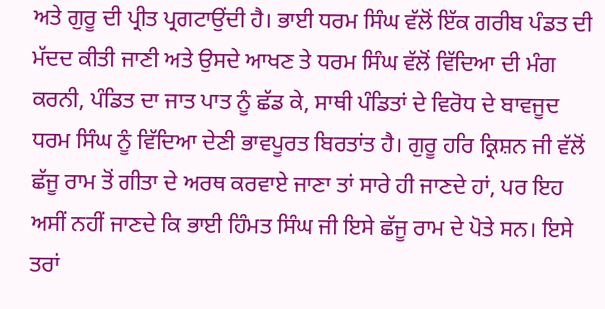ਅਤੇ ਗੁਰੂ ਦੀ ਪ੍ਰੀਤ ਪ੍ਰਗਟਾਉਂਦੀ ਹੈ। ਭਾਈ ਧਰਮ ਸਿੰਘ ਵੱਲੋਂ ਇੱਕ ਗਰੀਬ ਪੰਡਤ ਦੀ ਮੱਦਦ ਕੀਤੀ ਜਾਣੀ ਅਤੇ ਉਸਦੇ ਆਖਣ ਤੇ ਧਰਮ ਸਿੰਘ ਵੱਲੋਂ ਵਿੱਦਿਆ ਦੀ ਮੰਗ ਕਰਨੀ, ਪੰਡਿਤ ਦਾ ਜਾਤ ਪਾਤ ਨੂੰ ਛੱਡ ਕੇ, ਸਾਥੀ ਪੰਡਿਤਾਂ ਦੇ ਵਿਰੋਧ ਦੇ ਬਾਵਜੂਦ ਧਰਮ ਸਿੰਘ ਨੂੰ ਵਿੱਦਿਆ ਦੇਣੀ ਭਾਵਪੂਰਤ ਬਿਰਤਾਂਤ ਹੈ। ਗੁਰੂ ਹਰਿ ਕ੍ਰਿਸ਼ਨ ਜੀ ਵੱਲੋਂ ਛੱਜੂ ਰਾਮ ਤੋਂ ਗੀਤਾ ਦੇ ਅਰਥ ਕਰਵਾਏ ਜਾਣਾ ਤਾਂ ਸਾਰੇ ਹੀ ਜਾਣਦੇ ਹਾਂ, ਪਰ ਇਹ ਅਸੀਂ ਨਹੀਂ ਜਾਣਦੇ ਕਿ ਭਾਈ ਹਿੰਮਤ ਸਿੰਘ ਜੀ ਇਸੇ ਛੱਜੂ ਰਾਮ ਦੇ ਪੋਤੇ ਸਨ। ਇਸੇ ਤਰਾਂ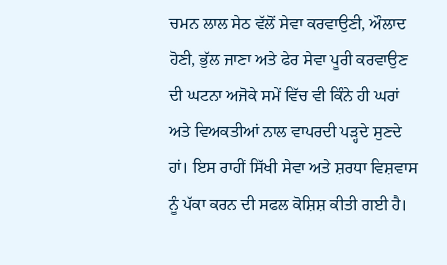ਚਮਨ ਲਾਲ ਸੇਠ ਵੱਲੋਂ ਸੇਵਾ ਕਰਵਾਉਣੀ, ਔਲਾਦ ਹੋਣੀ, ਭੁੱਲ ਜਾਣਾ ਅਤੇ ਫੇਰ ਸੇਵਾ ਪੂਰੀ ਕਰਵਾਉਣ ਦੀ ਘਟਨਾ ਅਜੋਕੇ ਸਮੇਂ ਵਿੱਚ ਵੀ ਕਿੰਨੇ ਹੀ ਘਰਾਂ ਅਤੇ ਵਿਅਕਤੀਆਂ ਨਾਲ ਵਾਪਰਦੀ ਪੜ੍ਹਦੇ ਸੁਣਦੇ ਹਾਂ। ਇਸ ਰਾਹੀਂ ਸਿੱਖੀ ਸੇਵਾ ਅਤੇ ਸ਼ਰਧਾ ਵਿਸ਼ਵਾਸ ਨੂੰ ਪੱਕਾ ਕਰਨ ਦੀ ਸਫਲ ਕੋਸ਼ਿਸ਼ ਕੀਤੀ ਗਈ ਹੈ।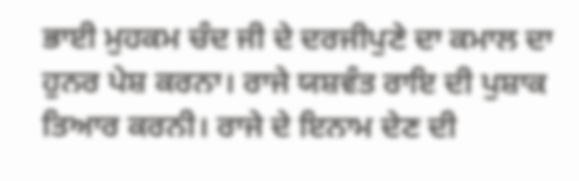ਭਾਈ ਮੁਹਕਮ ਚੰਦ ਜੀ ਦੇ ਦਰਜੀਪੁਣੇ ਦਾ ਕਮਾਲ ਦਾ ਹੁਨਰ ਪੇਸ਼ ਕਰਨਾ। ਰਾਜੇ ਯਸ਼ਵੰਤ ਰਾਇ ਦੀ ਪੁਸ਼ਾਕ ਤਿਆਰ ਕਰਨੀ। ਰਾਜੇ ਦੇ ਇਨਾਮ ਦੇਣ ਦੀ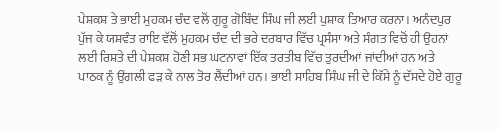ਪੇਸ਼ਕਸ਼ ਤੇ ਭਾਈ ਮੁਹਕਮ ਚੰਦ ਵਲੋਂ ਗੁਰੂ ਗੋਬਿੰਦ ਸਿੰਘ ਜੀ ਲਈ ਪੁਸ਼ਾਕ ਤਿਆਰ ਕਰਨਾ। ਅਨੰਦਪੁਰ ਪੁੱਜ ਕੇ ਯਸ਼ਵੰਤ ਰਾਇ ਵੱਲੋਂ ਮੁਹਕਮ ਚੰਦ ਦੀ ਭਰੇ ਦਰਬਾਰ ਵਿੱਚ ਪ੍ਰਸੰਸਾ ਅਤੇ ਸੰਗਤ ਵਿਚੋਂ ਹੀ ਉਹਨਾਂ ਲਈ ਰਿਸ਼ਤੇ ਦੀ ਪੇਸ਼ਕਸ਼ ਹੋਣੀ ਸਭ ਘਟਨਾਵਾਂ ਇੱਕ ਤਰਤੀਬ ਵਿੱਚ ਤੁਰਦੀਆਂ ਜਾਂਦੀਆਂ ਹਨ ਅਤੇ ਪਾਠਕ ਨੂੰ ਉਂਗਲੀ ਫੜ ਕੇ ਨਾਲ ਤੋਰ ਲੈਂਦੀਆਂ ਹਨ। ਭਾਈ ਸਾਹਿਬ ਸਿੰਘ ਜੀ ਦੇ ਕਿੱਸੇ ਨੂੰ ਦੱਸਦੇ ਹੋਏ ਗੁਰੂ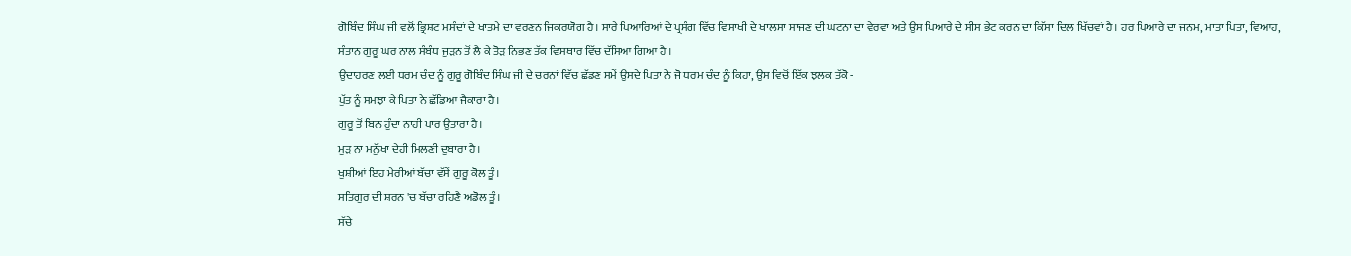ਗੋਬਿੰਦ ਸਿੰਘ ਜੀ ਵਲੋਂ ਭ੍ਰਿਸ਼ਟ ਮਸੰਦਾਂ ਦੇ ਖਾਤਮੇ ਦਾ ਵਰਣਨ ਜਿਕਰਯੋਗ ਹੈ। ਸਾਰੇ ਪਿਆਰਿਆਂ ਦੇ ਪ੍ਰਸੰਗ ਵਿੱਚ ਵਿਸਾਖੀ ਦੇ ਖਾਲਸਾ ਸਾਜਣ ਦੀ ਘਟਨਾ ਦਾ ਵੇਰਵਾ ਅਤੇ ਉਸ ਪਿਆਰੇ ਦੇ ਸੀਸ ਭੇਟ ਕਰਨ ਦਾ ਕਿੱਸਾ ਦਿਲ ਖਿੱਚਵਾਂ ਹੈ। ਹਰ ਪਿਆਰੇ ਦਾ ਜਨਮ, ਮਾਤਾ ਪਿਤਾ, ਵਿਆਹ, ਸੰਤਾਨ ਗੁਰੂ ਘਰ ਨਾਲ ਸੰਬੰਧ ਜੁੜਨ ਤੋਂ ਲੈ ਕੇ ਤੋੜ ਨਿਭਣ ਤੱਕ ਵਿਸਥਾਰ ਵਿੱਚ ਦੱਸਿਆ ਗਿਆ ਹੈ।
ਉਦਾਹਰਣ ਲਈ ਧਰਮ ਚੰਦ ਨੂੰ ਗੁਰੂ ਗੋਬਿੰਦ ਸਿੰਘ ਜੀ ਦੇ ਚਰਨਾਂ ਵਿੱਚ ਛੱਡਣ ਸਮੇਂ ਉਸਦੇ ਪਿਤਾ ਨੇ ਜੋ ਧਰਮ ਚੰਦ ਨੂੰ ਕਿਹਾ, ਉਸ ਵਿਚੋਂ ਇੱਕ ਝਲਕ ਤੱਕੋ -
ਪੁੱਤ ਨੂੰ ਸਮਝਾ ਕੇ ਪਿਤਾ ਨੇ ਛੱਡਿਆ ਜੈਕਾਰਾ ਹੈ।
ਗੁਰੂ ਤੋਂ ਬਿਨ ਹੁੰਦਾ ਨਾਹੀ ਪਾਰ ਉਤਾਰਾ ਹੈ।
ਮੁੜ ਨਾ ਮਨੁੱਖਾ ਦੇਹੀ ਮਿਲਣੀ ਦੁਬਾਰਾ ਹੈ।
ਖੁਸ਼ੀਆਂ ਇਹ ਮੇਰੀਆਂ ਬੱਚਾ ਵੱਸੇਂ ਗੁਰੂ ਕੋਲ ਤੂੰ।
ਸਤਿਗੁਰ ਦੀ ਸ਼ਰਨ 'ਚ ਬੱਚਾ ਰਹਿਣੈ ਅਡੋਲ ਤੂੰ।
ਸੱਚੇ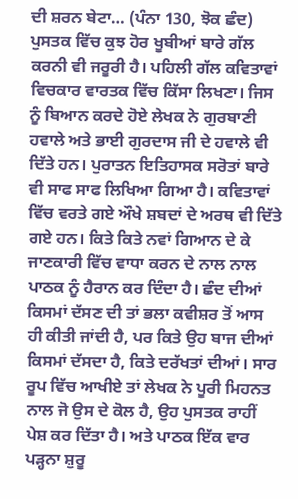ਦੀ ਸ਼ਰਨ ਬੇਟਾ… (ਪੰਨਾ 130, ਝੋਕ ਛੰਦ)
ਪੁਸਤਕ ਵਿੱਚ ਕੁਝ ਹੋਰ ਖੂਬੀਆਂ ਬਾਰੇ ਗੱਲ ਕਰਨੀ ਵੀ ਜਰੂਰੀ ਹੈ। ਪਹਿਲੀ ਗੱਲ ਕਵਿਤਾਵਾਂ ਵਿਚਕਾਰ ਵਾਰਤਕ ਵਿੱਚ ਕਿੱਸਾ ਲਿਖਣਾ। ਜਿਸ ਨੂੰ ਬਿਆਨ ਕਰਦੇ ਹੋਏ ਲੇਖਕ ਨੇ ਗੁਰਬਾਣੀ ਹਵਾਲੇ ਅਤੇ ਭਾਈ ਗੁਰਦਾਸ ਜੀ ਦੇ ਹਵਾਲੇ ਵੀ ਦਿੱਤੇ ਹਨ। ਪੁਰਾਤਨ ਇਤਿਹਾਸਕ ਸਰੋਤਾਂ ਬਾਰੇ ਵੀ ਸਾਫ ਸਾਫ ਲਿਖਿਆ ਗਿਆ ਹੈ। ਕਵਿਤਾਵਾਂ ਵਿੱਚ ਵਰਤੇ ਗਏ ਔਖੇ ਸ਼ਬਦਾਂ ਦੇ ਅਰਥ ਵੀ ਦਿੱਤੇ ਗਏ ਹਨ। ਕਿਤੇ ਕਿਤੇ ਨਵਾਂ ਗਿਆਨ ਦੇ ਕੇ ਜਾਣਕਾਰੀ ਵਿੱਚ ਵਾਧਾ ਕਰਨ ਦੇ ਨਾਲ ਨਾਲ ਪਾਠਕ ਨੂੰ ਹੈਰਾਨ ਕਰ ਦਿੰਦਾ ਹੈ। ਛੰਦ ਦੀਆਂ ਕਿਸਮਾਂ ਦੱਸਣ ਦੀ ਤਾਂ ਭਲਾ ਕਵੀਸ਼ਰ ਤੋਂ ਆਸ ਹੀ ਕੀਤੀ ਜਾਂਦੀ ਹੈ, ਪਰ ਕਿਤੇ ਉਹ ਬਾਜ ਦੀਆਂ ਕਿਸਮਾਂ ਦੱਸਦਾ ਹੈ, ਕਿਤੇ ਦਰੱਖਤਾਂ ਦੀਆਂ। ਸਾਰ ਰੂਪ ਵਿੱਚ ਆਖੀਏ ਤਾਂ ਲੇਖਕ ਨੇ ਪੂਰੀ ਮਿਹਨਤ ਨਾਲ ਜੋ ਉਸ ਦੇ ਕੋਲ ਹੈ, ਉਹ ਪੁਸਤਕ ਰਾਹੀਂ ਪੇਸ਼ ਕਰ ਦਿੱਤਾ ਹੈ। ਅਤੇ ਪਾਠਕ ਇੱਕ ਵਾਰ ਪੜ੍ਹਨਾ ਸ਼ੁਰੂ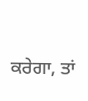ਕਰੇਗਾ, ਤਾਂ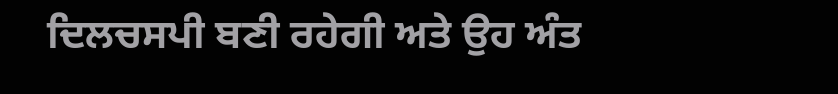ਦਿਲਚਸਪੀ ਬਣੀ ਰਹੇਗੀ ਅਤੇ ਉਹ ਅੰਤ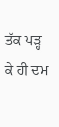ਤੱਕ ਪੜ੍ਹ ਕੇ ਹੀ ਦਮ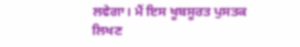ਲਵੇਗਾ। ਮੈਂ ਇਸ ਖੂਬਸੂਰਤ ਪੁਸਤਕ ਲਿਖਣ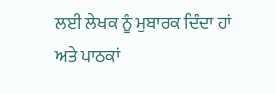ਲਈ ਲੇਖਕ ਨੂੰ ਮੁਬਾਰਕ ਦਿੰਦਾ ਹਾਂ ਅਤੇ ਪਾਠਕਾਂ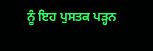ਨੂੰ ਇਹ ਪੁਸਤਕ ਪੜ੍ਹਨ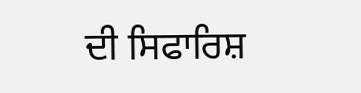ਦੀ ਸਿਫਾਰਿਸ਼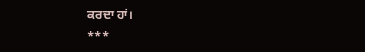ਕਰਦਾ ਹਾਂ।
***